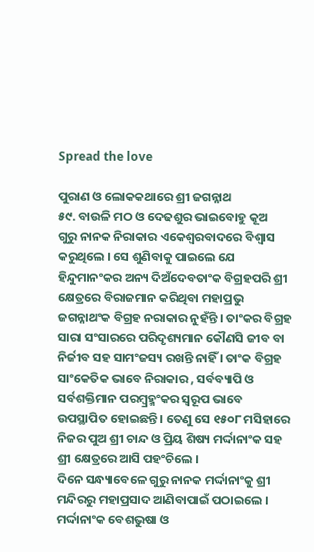Spread the love

ପୁରାଣ ଓ ଲୋକକଥାରେ ଶ୍ରୀ ଜଗନ୍ନାଥ
୫୯. ବାଉଳି ମଠ ଓ ଦେଢଶୁର ଭାଇବୋହୁ କୂଅ
ଗୁରୁ ନାନକ ନିରାକାର ଏକେଶ୍ୱରବାଦରେ ବିଶ୍ୱାସ କରୁଥିଲେ । ସେ ଶୁଣିବାକୁ ପାଇଲେ ଯେ ହିନ୍ଦୁମାନଂକର ଅନ୍ୟ ଦିଅଁଦେବତାଂକ ବିଗ୍ରହପରି ଶ୍ରୀ କ୍ଷେତ୍ରରେ ବିରାଜମାନ କରିଥିବା ମହାପ୍ରଭୁ ଜଗନ୍ନାଥଂକ ବିଗ୍ରହ ନରାକାର ନୁହଁନ୍ତି । ତାଂକର ବିଗ୍ରହ ସାରା ସଂସାରରେ ପରିଦୃଶ୍ୟମାନ କୌଣସି ଜୀବ ବା ନିର୍ଜୀବ ସହ ସାମଂଜସ୍ୟ ରଖନ୍ତି ନାହିଁ । ତାଂକ ବିଗ୍ରହ ସାଂକେତିକ ଭାବେ ନିରାକାର , ସର୍ବବ୍ୟାପି ଓ ସର୍ବଶକ୍ତିମାନ ପରମ୍ବ୍ରହ୍ମଂକର ସ୍ୱରୂପ ଭାବେ ଉପସ୍ଥାପିତ ହୋଇଛନ୍ତି । ତେଣୁ ସେ ୧୫୦୮ ମସିହାରେ ନିଜର ପୁଅ ଶ୍ରୀ ଚାନ୍ଦ ଓ ପ୍ରିୟ ଶିଷ୍ୟ ମର୍ଦ୍ଦାନାଂକ ସହ ଶ୍ରୀ କ୍ଷେତ୍ରରେ ଆସି ପହଂଚିଲେ ।
ଦିନେ ସନ୍ଧ୍ୟାବେଳେ ଗୁରୁ ନାନକ ମର୍ଦ୍ଦାନାଂକୁ ଶ୍ରୀ ମନ୍ଦିରରୁ ମହାପ୍ରସାଦ ଆଣିବାପାଇଁ ପଠାଇଲେ । ମର୍ଦ୍ଦାନାଂକ ବେଶଭୁଷା ଓ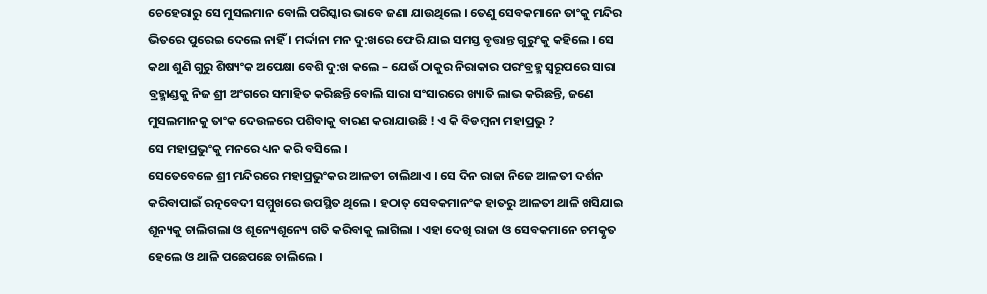ଚେହେରାରୁ ସେ ମୁସଲମାନ ବୋଲି ପରିସ୍କାର ଭାବେ ଜଣା ଯାଉଥିଲେ । ତେଣୁ ସେବକମାନେ ତାଂକୁ ମନ୍ଦିର ଭିତରେ ପୁରେଇ ଦେଲେ ନାହିଁ । ମର୍ଦ୍ଦାନା ମନ ଦୁ:ଖରେ ଫେରି ଯାଇ ସମସ୍ତ ବୃତ୍ତାନ୍ତ ଗୁରୁଂକୁ କହିଲେ । ସେ କଥା ଶୁଣି ଗୁରୁ ଶିଷ୍ୟଂକ ଅପେକ୍ଷା ବେଶି ଦୁ:ଖ କଲେ – ଯେଉଁ ଠାକୁର ନିରାକାର ପରଂବ୍ରହ୍ମ ସ୍ୱରୂପରେ ସାରା ବ୍ରହ୍ମାଣ୍ଡକୁ ନିଜ ଶ୍ରୀ ଅଂଗରେ ସମାହିତ କରିଛନ୍ତି ବୋଲି ସାରା ସଂସାରରେ ଖ୍ୟାତି ଲାଭ କରିଛନ୍ତି, ଜଣେ ମୁସଲମାନକୁ ତାଂକ ଦେଉଳରେ ପଶିବାକୁ ବାରଣ କରାଯାଉଛି ! ଏ କି ବିଡମ୍ବନା ମହାପ୍ରଭୁ ?
ସେ ମହାପ୍ରଭୁଂକୁ ମନରେ ଧ୍ୟନ କରି ବସିଲେ ।
ସେତେବେଳେ ଶ୍ରୀ ମନ୍ଦିରରେ ମହାପ୍ରଭୁଂକର ଆଳତୀ ଚାଲିଥାଏ । ସେ ଦିନ ରାଜା ନିଜେ ଆଳତୀ ଦର୍ଶନ କରିବାପାଇଁ ରତ୍ନବେଦୀ ସମ୍ମୁଖରେ ଉପସ୍ଥିତ ଥିଲେ । ହଠାତ୍ ସେବକମାନଂକ ହାତରୁ ଆଳତୀ ଥାଳି ଖସିଯାଇ ଶୂନ୍ୟକୁ ଚାଲିଗଲା ଓ ଶୂନ୍ୟେଶୂନ୍ୟେ ଗତି କରିବାକୁ ଲାଗିଲା । ଏହା ଦେଖି ରାଜା ଓ ସେବକମାନେ ଚମତ୍କୃତ ହେଲେ ଓ ଥାଳି ପଛେପଛେ ଚାଲିଲେ ।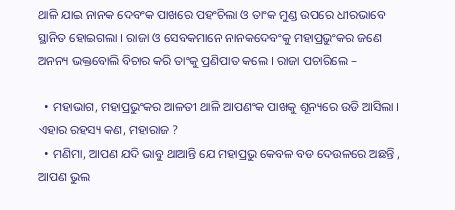ଥାଳି ଯାଇ ନାନକ ଦେବଂକ ପାଖରେ ପହଂଚିଲା ଓ ତାଂକ ମୁଣ୍ଡ ଉପରେ ଧୀରଭାବେ ସ୍ଥାନିତ ହୋଇଗଲା । ରାଜା ଓ ସେବକମାନେ ନାନକଦେବଂକୁ ମହାପ୍ରଭୁଂକର ଜଣେ ଅନନ୍ୟ ଭକ୍ତବୋଲି ବିଚାର କରି ତାଂକୁ ପ୍ରଣିପାତ କଲେ । ରାଜା ପଚାରିଲେ –

  • ମହାଭାଗ, ମହାପ୍ରଭୁଂକର ଆଳତୀ ଥାଳି ଆପଣଂକ ପାଖକୁ ଶୂନ୍ୟରେ ଉଡି ଆସିଲା । ଏହାର ରହସ୍ୟ କଣ, ମହାରାଜ ?
  • ମଣିମା, ଆପଣ ଯଦି ଭାବୁ ଥାଆନ୍ତି ଯେ ମହାପ୍ରଭୁ କେବଳ ବଡ ଦେଉଳରେ ଅଛନ୍ତି , ଆପଣ ଭୁଲ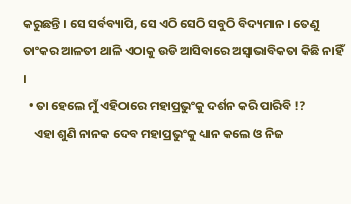କରୁଛନ୍ତି । ସେ ସର୍ବବ୍ୟାପି, ସେ ଏଠି ସେଠି ସବୁଠି ବିଦ୍ୟମାନ । ତେଣୁ ତାଂକର ଆଳତୀ ଥାଳି ଏଠାକୁ ଉଡି ଆସିବାରେ ଅସ୍ୱାଭାବିକତା କିଛି ନାହିଁ ।
  • ତା ହେଲେ ମୁଁ ଏହିଠାରେ ମହାପ୍ରଭୁଂକୁ ଦର୍ଶନ କରି ପାରିବି !?
    ଏହା ଶୁଣି ନାନକ ଦେବ ମହାପ୍ରଭୁଂକୁ ଧ୍ୟାନ କଲେ ଓ ନିଜ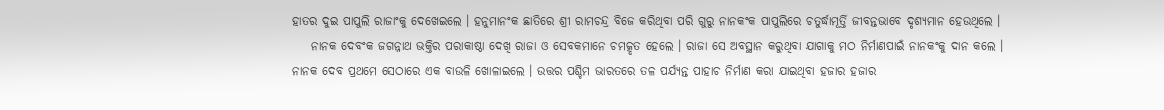ହାତର ଦୁଇ ପାପୁଲି ରାଜାଂକୁ ଦେଖେଇଲେ । ହନୁମାନଂକ ଛାତିରେ ଶ୍ରୀ ରାମଚନ୍ଦ୍ର ବିଜେ କରିଥିବା ପରି ଗୁରୁ ନାନକଂକ ପାପୁଲିରେ ଚତୁର୍ଦ୍ଧାମୂର୍ତ୍ତି ଜୀବନ୍ତଭାବେ ଦୃଶ୍ୟମାନ ହେଉଥିଲେ ।
    ନାନକ ଦେବଂକ ଜଗନ୍ନାଥ ଭକ୍ତିର ପରାକାଷ୍ଠା ଦେଖି ରାଜା ଓ ସେବକମାନେ ଚମତ୍କୃତ ହେଲେ । ରାଜା ସେ ଅବସ୍ଥାନ କରୁଥିବା ଯାଗାକୁ ମଠ ନିର୍ମାଣପାଇଁ ନାନକଂକୁ ଦାନ କଲେ । ନାନକ ଦେବ ପ୍ରଥମେ ସେଠାରେ ଏକ ବାଉଳି ଖୋଳାଇଲେ । ଉତ୍ତର ପଶ୍ଚିମ ଭାରତରେ ତଳ ପର୍ଯ୍ୟନ୍ତ ପାହାଚ ନିର୍ମାଣ କରା ଯାଇଥିବା ହଜାର ହଜାର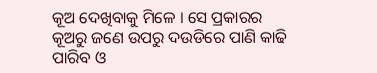କୂଅ ଦେଖିବାକୁ ମିଳେ । ସେ ପ୍ରକାରର କୂଅରୁ ଜଣେ ଉପରୁ ଦଉଡିରେ ପାଣି କାଢି ପାରିବ ଓ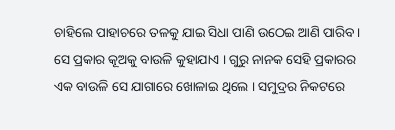ଚାହିଲେ ପାହାଚରେ ତଳକୁ ଯାଇ ସିଧା ପାଣି ଉଠେଇ ଆଣି ପାରିବ । ସେ ପ୍ରକାର କୂଅକୁ ବାଉଳି କୁହାଯାଏ । ଗୁରୁ ନାନକ ସେହି ପ୍ରକାରର ଏକ ବାଉଳି ସେ ଯାଗାରେ ଖୋଳାଇ ଥିଲେ । ସମୁଦ୍ରର ନିକଟରେ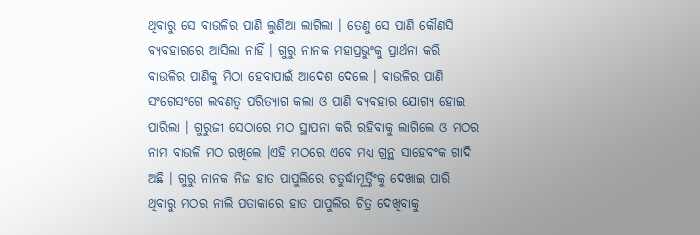ଥିବାରୁ ସେ ବାଉଳିର ପାଣି ଲୁଣିଆ ଲାଗିଲା । ତେଣୁ ସେ ପାଣି କୌଣସି ବ୍ୟବହାରରେ ଆସିଲା ନାହିଁ । ଗୁରୁ ନାନକ ମହାପ୍ରଭୁଂକୁ ପ୍ରାର୍ଥନା କରି ବାଉଳିର ପାଣିକୁ ମିଠା ହେବାପାଇଁ ଆଦେଶ ଦେଲେ । ବାଉଳିର ପାଣି ସଂଗେସଂଗେ ଲବଣତ୍ୱ ପରିତ୍ୟାଗ କଲା ଓ ପାଣି ବ୍ୟବହାର ଯୋଗ୍ୟ ହୋଇ ପାରିଲା । ଗୁରୁଜୀ ସେଠାରେ ମଠ ସ୍ଥାପନା କରି ରହିବାକୁ ଲାଗିଲେ ଓ ମଠର ନାମ ବାଉଳି ମଠ ରଖିଲେ ।ଏହି ମଠରେ ଏବେ ମଧ୍ୟ ଗ୍ରନ୍ଥ ସାହେବଂକ ଗାଦି ଅଛି । ଗୁରୁ ନାନକ ନିଜ ହାତ ପାପୁଲିରେ ଚତୁର୍ଦ୍ଧାମୂର୍ତ୍ତିଂକୁ ଦେଖାଇ ପାରି ଥିବାରୁ ମଠର ନାଲି ପତାକାରେ ହାତ ପାପୁଲିର ଚିତ୍ର ଦେଖିବାକୁ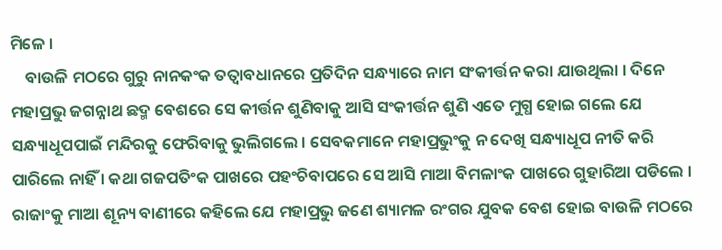ମିଳେ ।
    ବାଉଳି ମଠରେ ଗୁରୁ ନାନକଂକ ତତ୍ୱାବଧାନରେ ପ୍ରତିଦିନ ସନ୍ଧ୍ୟାରେ ନାମ ସଂକୀର୍ତ୍ତନ କରା ଯାଉଥିଲା । ଦିନେ ମହାପ୍ରଭୁ ଜଗନ୍ନାଥ ଛଦ୍ମ ବେଶରେ ସେ କୀର୍ତ୍ତନ ଶୁଣିବାକୁ ଆସି ସଂକୀର୍ତ୍ତନ ଶୁଣି ଏତେ ମୁଗ୍ଧ ହୋଇ ଗଲେ ଯେ ସନ୍ଧ୍ୟାଧୂପପାଇଁ ମନ୍ଦିରକୁ ଫେରିବାକୁ ଭୁଲିଗଲେ । ସେବକମାନେ ମହାପ୍ରଭୁଂକୁ ନ ଦେଖି ସନ୍ଧ୍ୟାଧୂପ ନୀତି କରି ପାରିଲେ ନାହିଁ । କଥା ଗଜପତିଂକ ପାଖରେ ପହଂଚିବାପରେ ସେ ଆସି ମାଆ ବିମଳାଂକ ପାଖରେ ଗୁହାରିଆ ପଡିଲେ । ରାଜାଂକୁ ମାଆ ଶୂନ୍ୟ ବାଣୀରେ କହିଲେ ଯେ ମହାପ୍ରଭୁ ଜଣେ ଶ୍ୟାମଳ ରଂଗର ଯୁବକ ବେଶ ହୋଇ ବାଉଳି ମଠରେ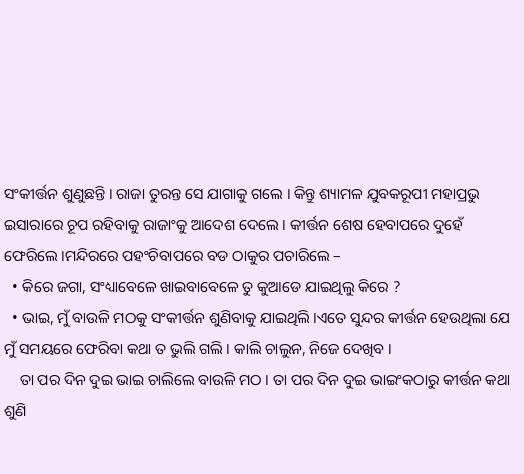ସଂକୀର୍ତ୍ତନ ଶୁଣୁଛନ୍ତି । ରାଜା ତୁରନ୍ତ ସେ ଯାଗାକୁ ଗଲେ । କିନ୍ତୁ ଶ୍ୟାମଳ ଯୁବକରୂପୀ ମହାପ୍ରଭୁ ଇସାରାରେ ଚୂପ ରହିବାକୁ ରାଜାଂକୁ ଆଦେଶ ଦେଲେ । କୀର୍ତ୍ତନ ଶେଷ ହେବାପରେ ଦୁହେଁ ଫେରିଲେ ।ମନ୍ଦିରରେ ପହଂଚିବାପରେ ବଡ ଠାକୁର ପଚାରିଲେ –
  • କିରେ ଜଗା, ସଂଧ୍ୟାବେଳେ ଖାଇବାବେଳେ ତୁ କୁଆଡେ ଯାଇଥିଲୁ କିରେ ?
  • ଭାଇ, ମୁଁ ବାଉଳି ମଠକୁ ସଂକୀର୍ତ୍ତନ ଶୁଣିବାକୁ ଯାଇଥିଲି ।ଏତେ ସୁନ୍ଦର କୀର୍ତ୍ତନ ହେଉଥିଲା ଯେ ମୁଁ ସମୟରେ ଫେରିବା କଥା ତ ଭୁଲି ଗଲି । କାଲି ଚାଲୁନ, ନିଜେ ଦେଖିବ ।
    ତା ପର ଦିନ ଦୁଇ ଭାଇ ଚାଲିଲେ ବାଉଳି ମଠ । ତା ପର ଦିନ ଦୁଇ ଭାଇଂକଠାରୁ କୀର୍ତ୍ତନ କଥା ଶୁଣି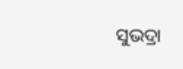ସୁଭଦ୍ରା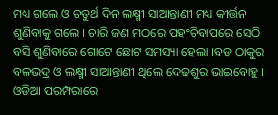ମଧ୍ୟ ଗଲେ ଓ ଚତୁର୍ଥ ଦିନ ଲକ୍ଷ୍ମୀ ସାଆନ୍ତାଣୀ ମଧ୍ୟ କୀର୍ତ୍ତନ ଶୁଣିବାକୁ ଗଲେ । ଚାରି ଜଣ ମଠରେ ପହଂଚିବାପରେ ସେଠି ବସି ଶୁଣିବାରେ ଗୋଟେ ଛୋଟ ସମସ୍ୟା ହେଲା ।ବଡ ଠାକୁର ବଳଭଦ୍ର ଓ ଲକ୍ଷ୍ମୀ ସାଆନ୍ତାଣୀ ଥିଲେ ଦେଢଶୁର ଭାଇବୋହୁ । ଓଡିଆ ପରମ୍ପରାରେ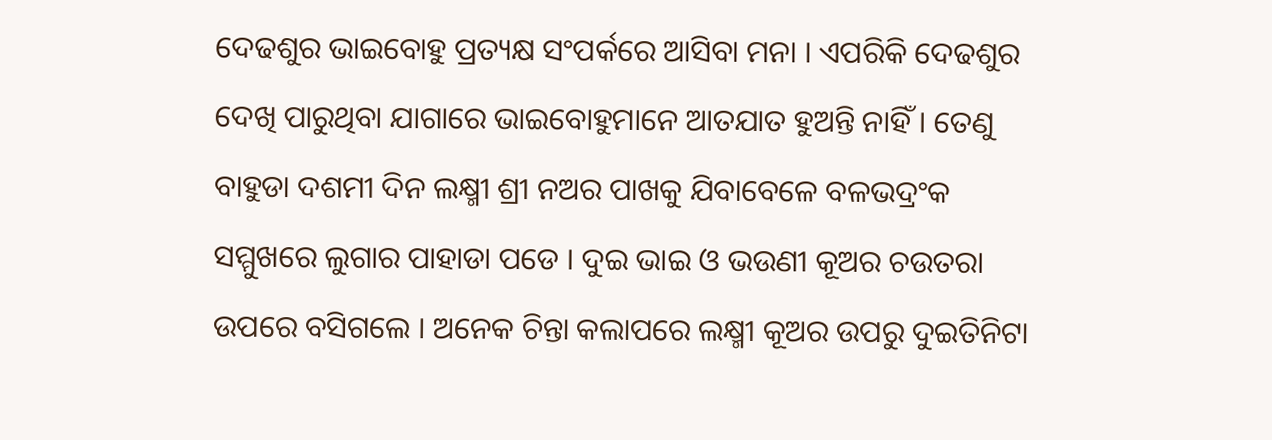ଦେଢଶୁର ଭାଇବୋହୁ ପ୍ରତ୍ୟକ୍ଷ ସଂପର୍କରେ ଆସିବା ମନା । ଏପରିକି ଦେଢଶୁର ଦେଖି ପାରୁଥିବା ଯାଗାରେ ଭାଇବୋହୁମାନେ ଆତଯାତ ହୁଅନ୍ତି ନାହିଁ । ତେଣୁ ବାହୁଡା ଦଶମୀ ଦିନ ଲକ୍ଷ୍ମୀ ଶ୍ରୀ ନଅର ପାଖକୁ ଯିବାବେଳେ ବଳଭଦ୍ରଂକ ସମ୍ମୁଖରେ ଲୁଗାର ପାହାଡା ପଡେ । ଦୁଇ ଭାଇ ଓ ଭଉଣୀ କୂଅର ଚଉତରା ଉପରେ ବସିଗଲେ । ଅନେକ ଚିନ୍ତା କଲାପରେ ଲକ୍ଷ୍ମୀ କୂଅର ଉପରୁ ଦୁଇତିନିଟା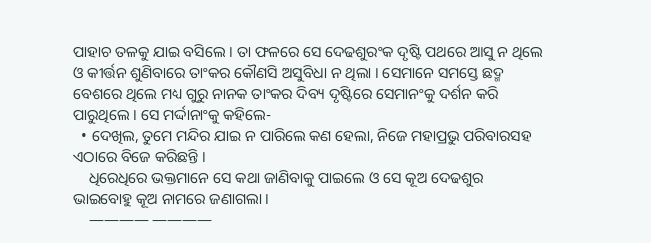ପାହାଚ ତଳକୁ ଯାଇ ବସିଲେ । ତା ଫଳରେ ସେ ଦେଢଶୁରଂକ ଦୃଷ୍ଟି ପଥରେ ଆସୁ ନ ଥିଲେ ଓ କୀର୍ତ୍ତନ ଶୁଣିବାରେ ତାଂକର କୌଣସି ଅସୁବିଧା ନ ଥିଲା । ସେମାନେ ସମସ୍ତେ ଛଦ୍ମ ବେଶରେ ଥିଲେ ମଧ୍ୟ ଗୁରୁ ନାନକ ତାଂକର ଦିବ୍ୟ ଦୃଷ୍ଟିରେ ସେମାନଂକୁ ଦର୍ଶନ କରି ପାରୁଥିଲେ । ସେ ମର୍ଦ୍ଦାନାଂକୁ କହିଲେ-
  • ଦେଖିଲ, ତୁମେ ମନ୍ଦିର ଯାଇ ନ ପାରିଲେ କଣ ହେଲା, ନିଜେ ମହାପ୍ରଭୁ ପରିବାରସହ ଏଠାରେ ବିଜେ କରିଛନ୍ତି ।
    ଧିରେଧିରେ ଭକ୍ତମାନେ ସେ କଥା ଜାଣିବାକୁ ପାଇଲେ ଓ ସେ କୂଅ ଦେଢଶୁର ଭାଇବୋହୁ କୂଅ ନାମରେ ଜଣାଗଲା ।
    ———— ————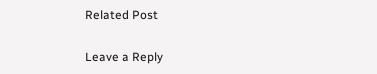Related Post

Leave a Reply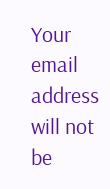Your email address will not be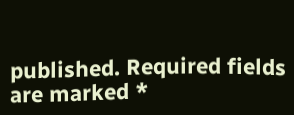published. Required fields are marked *